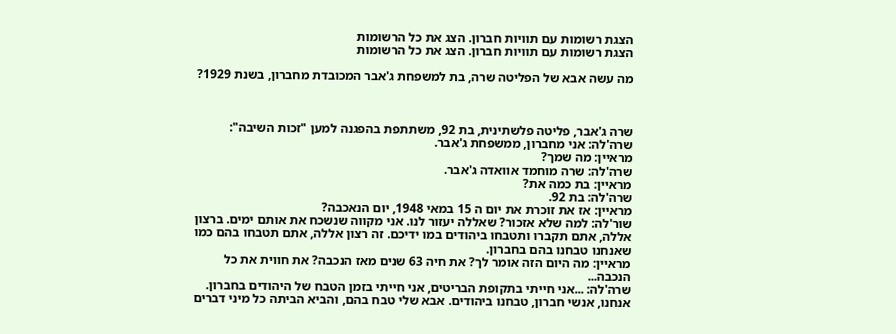הצגת רשומות עם תוויות חברון. הצג את כל הרשומות
הצגת רשומות עם תוויות חברון. הצג את כל הרשומות

מה עשה אבא של הפליטה שרה, בת למשפחת ג'אבר המכובדת מחברון, בשנת 1929?



שרה ג'אבר, פליטה פלשתינית, בת 92, משתתפת בהפגנה למען "זכות השיבה":
שרה'לה: אני מחברון, ממשפחת ג'אבר.
מראיין: מה שמך?
שרה'לה: שרה מוחמד אוואדה ג'אבר.
מראיין: בת כמה את?
שרה'לה: בת 92.
מראיין: אז את זוכרת את יום ה 15 במאי 1948, יום הנאכבה?
שור'לה: למה שלא אזכור? שאללה יעזור לנו. אני מקווה שנשכח את אותם ימים. ברצון אללה, אתם תקברו ותטבחו ביהודים במו ידיכם. זה רצון אללה, אתם תטבחו בהם כמו שאנחנו טבחנו בהם בחברון.
מראיין: מה היום הזה אומר לך? את חיה 63 שנים מאז הנכבה? את חווית את כל הנכבה...
שרה'לה: ...אני חייתי בתקופת הבריטים, אני חייתי בזמן הטבח של היהודים בחברון. אנחנו, אנשי חברון, טבחנו ביהודים. אבא שלי טבח בהם, והביא הביתה כל מיני דברים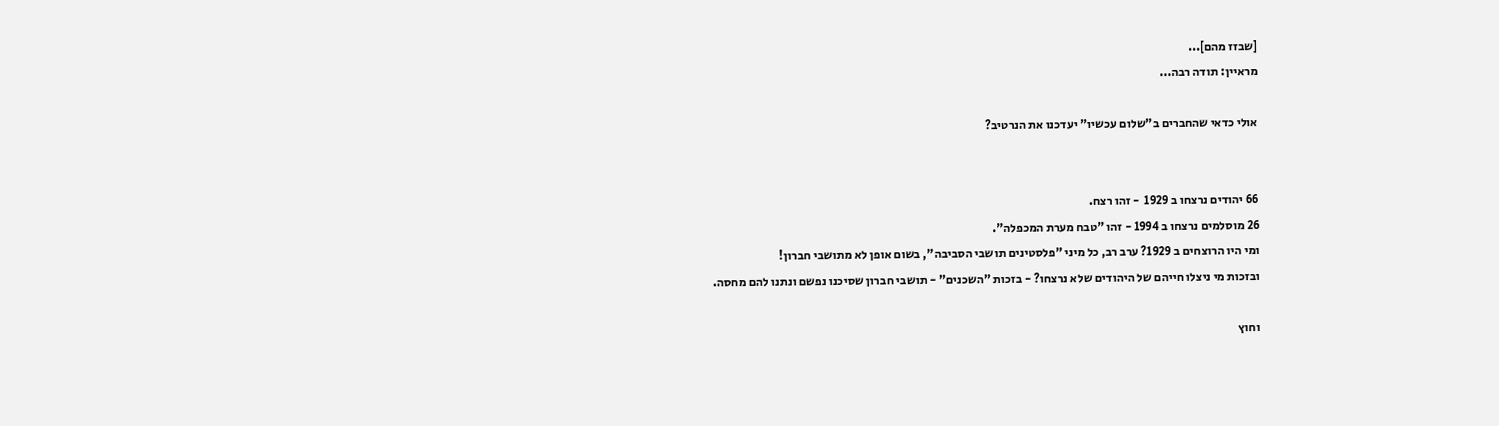[שבזז מהם]...
מראיין: תודה רבה...

אולי כדאי שהחברים ב"שלום עכשיו" יעדכנו את הנרטיב?


66 יהודים נרצחו ב 1929  - זהו רצח.
26 מוסלמים נרצחו ב 1994 - זהו "טבח מערת המכפלה".
ומי היו הרוצחים ב 1929? ערב רב, כל מיני "פלסטינים תושבי הסביבה", בשום אופן לא מתושבי חברון!
ובזכות מי ניצלו חייהם של היהודים שלא נרצחו? - בזכות "השכנים" - תושבי חברון שסיכנו נפשם ונתנו להם מחסה.

וחוץ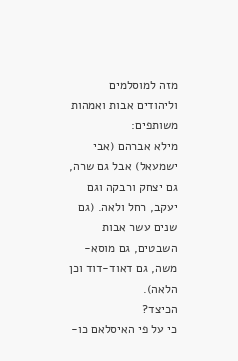מזה למוסלמים וליהודים אבות ואמהות משותפים:
מילא אברהם (אבי ישמעאל) אבל גם שרה, גם יצחק ורבקה וגם יעקב, רחל ולאה. (גם שנים עשר אבות השבטים, גם מוסא-משה, גם דאוד-דוד וכן הלאה).
הכיצד?
כי על פי האיסלאם כו-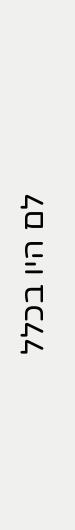לם היו בכלל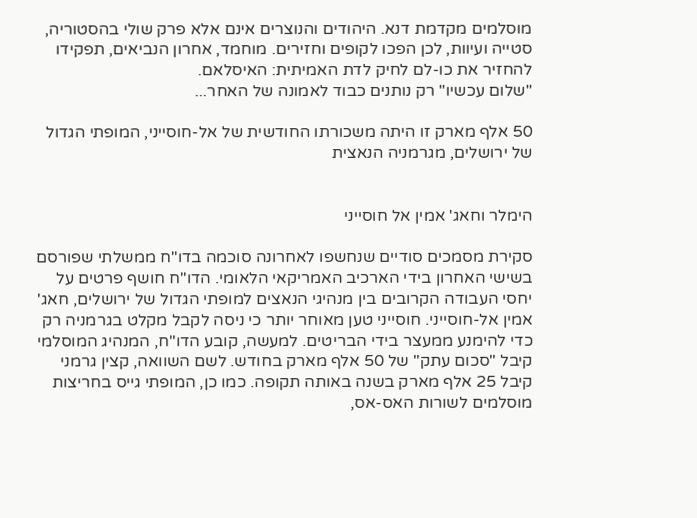מוסלמים מקדמת דנא. היהודים והנוצרים אינם אלא פרק שולי בהסטוריה, סטייה ועיוות, לכן הפכו לקופים וחזירים. מוחמד, אחרון הנביאים, תפקידו להחזיר את כו-לם לחיק לדת האמיתית: האיסלאם.
"שלום עכשיו" רק נותנים כבוד לאמונה של האחר...

50 אלף מארק זו היתה משכורתו החודשית של אל-חוסייני, המופתי הגדול של ירושלים, מגרמניה הנאצית


הימלר וחאג' אמין אל חוסייני

סקירת מסמכים סודיים שנחשפו לאחרונה סוכמה בדו"ח ממשלתי שפורסם בשישי האחרון בידי הארכיב האמריקאי הלאומי. הדו"ח חושף פרטים על יחסי העבודה הקרובים בין מנהיגי הנאצים למופתי הגדול של ירושלים, חאג' אמין אל-חוסייני. חוסייני טען מאוחר יותר כי ניסה לקבל מקלט בגרמניה רק כדי להימנע ממעצר בידי הבריטים. למעשה, קובע הדו"ח, המנהיג המוסלמי קיבל "סכום עתק" של 50 אלף מארק בחודש. לשם השוואה, קצין גרמני קיבל 25 אלף מארק בשנה באותה תקופה. כמו כן, המופתי גייס בחריצות מוסלמים לשורות האס-אס,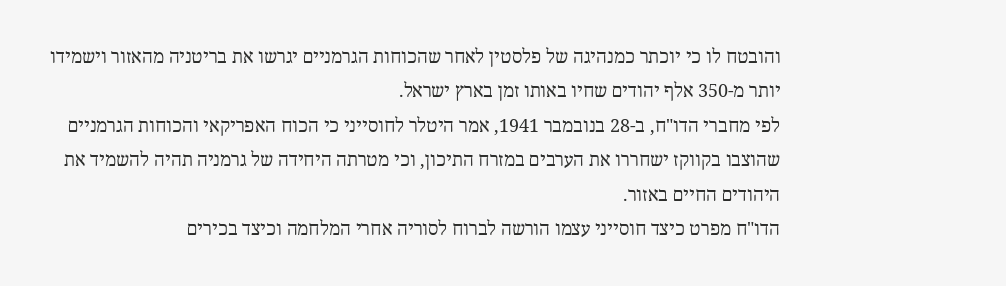והובטח לו כי יוכתר כמנהיגה של פלסטין לאחר שהכוחות הגרמניים יגרשו את בריטניה מהאזור וישמידו יותר מ-350 אלף יהודים שחיו באותו זמן בארץ ישראל.
לפי מחברי הדו"ח, ב-28 בנובמבר 1941, אמר היטלר לחוסייני כי הכוח האפריקאי והכוחות הגרמניים שהוצבו בקווקז ישחררו את הערבים במזרח התיכון, וכי מטרתה היחידה של גרמניה תהיה להשמיד את היהודים החיים באזור.
הדו"ח מפרט כיצד חוסייני עצמו הורשה לברוח לסוריה אחרי המלחמה וכיצד בכירים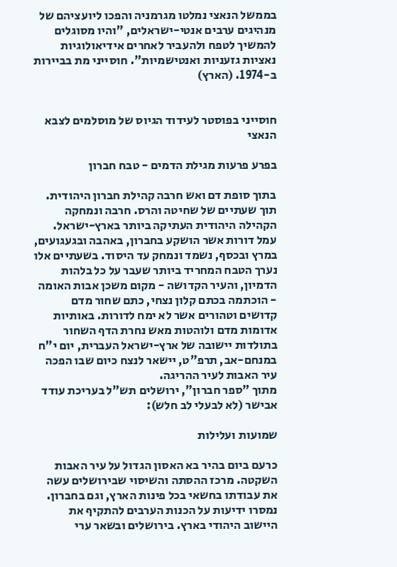בממשל הנאצי נמלטו מגרמניה והפכו ליועציהם של מנהיגים ערבים אנטי-ישראלים, "והיו מסוגלים להמשיך לטפח ולהעביר לאחרים אידיאולוגיות נאציות גזעניות ואנטישמיות". חוסייני מת בביירות ב-1974. (הארץ)


חוסייני בפוסטר לעידוד הגיוס של מוסלמים לצבא הנאצי

בפרע פרעות מגילת הדמים - טבח חברון

בתוך סופת דם ואש חרבה קהילת חברון היהודית. תוך שעתיים של שחיטה והרס. חרבה ונמחקה הקהילה היהודית העתיקה ביותר בארץ-ישראל. עמל דורות אשר הושקע בחברון, באהבה ובגעגועים, במרץ ובכסף, נשמד ונמחק עד היסוד. בשעתיים אלו נערך הטבח המחריד ביותר שעבר על כל בלהות הדמיון, והעיר הקדושה - מקום משכן אבות האומה - הוכתמה בכתם קלון נצחי, כתם שחור מדם קדושים וטהורים אשר לא ימח לדורות. באותיות אדומות מדם ולוהטות מאש נחרת הדף השחור בתולדות יישובה של ארץ-ישראל העברית, יום י"ח במנחם-אב, תרפ"ט, יישאר לנצח כיום שבו הפכה עיר האבות לעיר ההריגה.
מתוך "ספר חברון", ירושלים תש"ל בעריכת עודד אבישר (לא לבעלי לב חלש):

שמועות ועלילות

כרעם ביום בהיר בא האסון הגדול על עיר האבות השקטה. מרכז ההסתה והשיסוי שבירושלים עשה את עבודתו בחשאי בכל פינות הארץ, וגם בחברון. נמסרו ידיעות על הכנות הערבים להתקיף את היישוב היהודי בארץ. בירושלים ובשאר ערי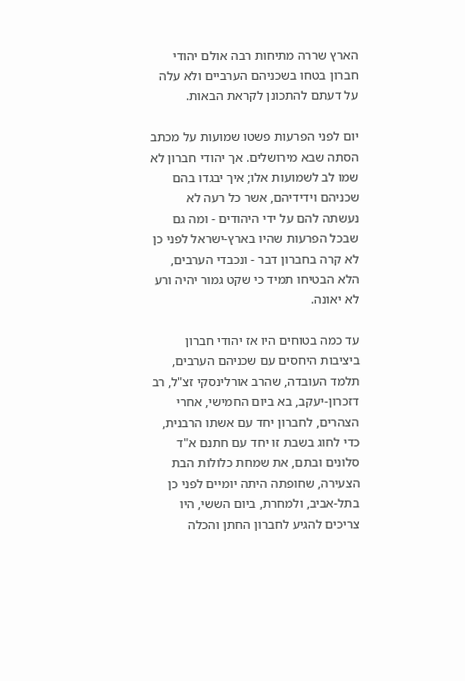הארץ שררה מתיחות רבה אולם יהודי חברון בטחו בשכניהם הערביים ולא עלה על דעתם להתכונן לקראת הבאות.

יום לפני הפרעות פשטו שמועות על מכתב הסתה שבא מירושלים. אך יהודי חברון לא שמו לב לשמועות אלו; איך יבגדו בהם שכניהם וידידיהם, אשר כל רעה לא נעשתה להם על ידי היהודים - ומה גם שבכל הפרעות שהיו בארץ-ישראל לפני כן לא קרה בחברון דבר - ונכבדי הערבים, הלא הבטיחו תמיד כי שקט גמור יהיה ורע לא יאונה.

עד כמה בטוחים היו אז יהודי חברון ביציבות היחסים עם שכניהם הערבים, תלמד העובדה, שהרב אורלינסקי זצ"ל, רב דזכרון-יעקב, בא ביום החמישי, אחרי הצהרים, לחברון יחד עם אשתו הרבנית, כדי לחוג בשבת זו יחד עם חתנם א"ד סלונים ובתם, את שמחת כלולות הבת הצעירה, שחופתה היתה יומיים לפני כן בתל-אביב, ולמחרת, ביום הששי, היו צריכים להגיע לחברון החתן והכלה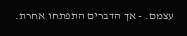עצמם. - אך הדברים התפתחו אחרת.